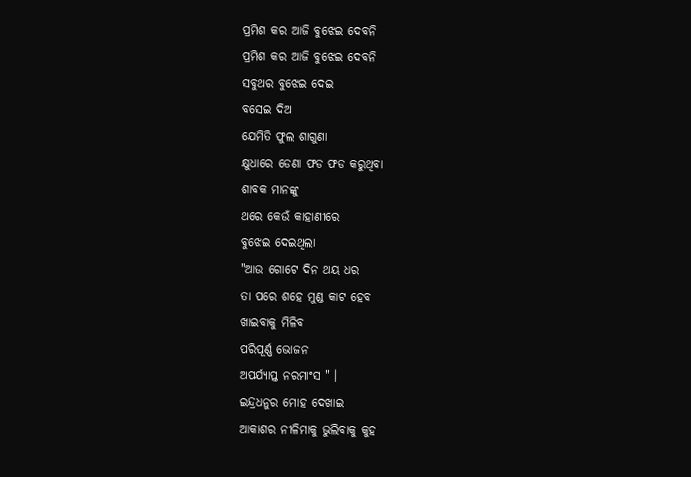ପ୍ରମିଶ କର ଆଜି ବୁଝେଇ ଦେବନି
ପ୍ରମିଶ କର ଆଜି ବୁଝେଇ ଦେବନି
ସବୁଥର ବୁଝେଇ ଦେଇ
ବସେଇ ଦିଅ
ଯେମିତି ଫୁଲ ଶାଗୁଣା
କ୍ଷୁଧାରେ ଡେଣା ଫଡ ଫଡ କରୁଥିବା
ଶାବକ ମାନଙ୍କୁ
ଥରେ କେଉଁ କାହାଣୀରେ
ବୁଝେଇ ଦେଇଥିଲା
"ଆଉ ଗୋଟେ ଦିନ ଥୟ ଧର
ତା ପରେ ଶହେ ମୁଣ୍ଡ କାଟ ହେବ
ଖାଇବାକୁ ମିଳିବ
ପରିପୂର୍ଣ୍ଣ ଭୋଜନ
ଅପର୍ଯ୍ୟାପ୍ତ ନରମାଂସ " ।
ଇନ୍ଦ୍ରଧନୁର ମୋହ ଦେଖାଇ
ଆକାଶର ନୀଳିମାକୁ ଭୁଲିବାକୁ କୁହ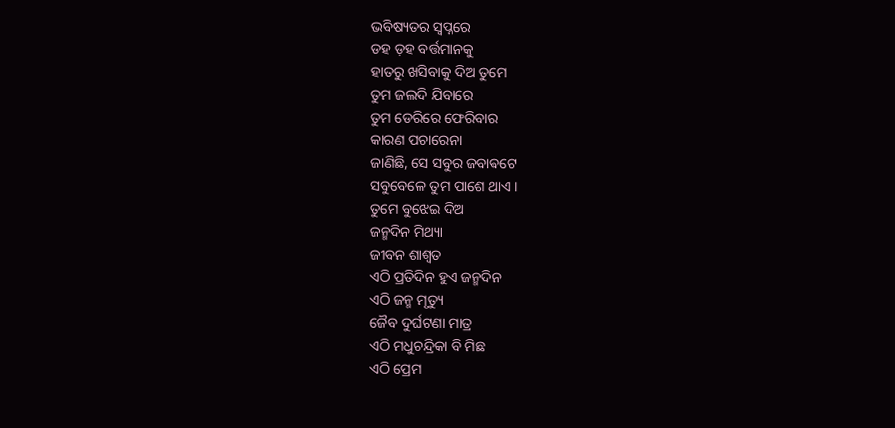ଭବିଷ୍ୟତର ସ୍ୱପ୍ନରେ
ଡହ ଡ଼ହ ବର୍ତ୍ତମାନକୁ
ହାତରୁ ଖସିବାକୁ ଦିଅ ତୁମେ
ତୁମ ଜଲଦି ଯିବାରେ
ତୁମ ଡେରିରେ ଫେରିବାର
କାରଣ ପଚାରେନା
ଜାଣିଛି, ସେ ସବୁର ଜବାଵଟେ
ସବୁବେଳେ ତୁମ ପାଶେ ଥାଏ ।
ତୁମେ ବୁଝେଇ ଦିଅ
ଜନ୍ମଦିନ ମିଥ୍ୟା
ଜୀବନ ଶାଶ୍ୱତ
ଏଠି ପ୍ରତିଦିନ ହୁଏ ଜନ୍ମଦିନ
ଏଠି ଜନ୍ମ ମୃତ୍ୟୁ
ଜୈବ ଦୁର୍ଘଟଣା ମାତ୍ର
ଏଠି ମଧୁଚନ୍ଦ୍ରିକା ବି ମିଛ
ଏଠି ପ୍ରେମ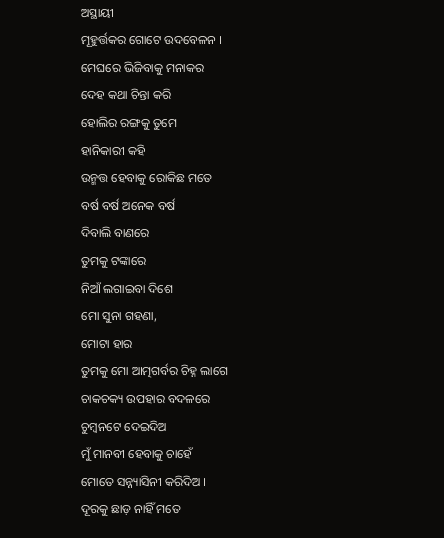ଅସ୍ଥାୟୀ
ମୂହୁର୍ତ୍ତକର ଗୋଟେ ଉଦବେଳନ ।
ମେଘରେ ଭିଜିବାକୁ ମନାକର
ଦେହ କଥା ଚିନ୍ତା କରି
ହୋଲିର ରଙ୍ଗକୁ ତୁମେ
ହାନିକାରୀ କହି
ଉନ୍ମତ୍ତ ହେବାକୁ ରୋକିଛ ମତେ
ବର୍ଷ ବର୍ଷ ଅନେକ ବର୍ଷ
ଦିବାଲି ବାଣରେ
ତୁମକୁ ଟଙ୍କାରେ
ନିଆଁ ଲଗାଇବା ଦିଶେ
ମୋ ସୁନା ଗହଣା,
ମୋଟା ହାର
ତୁମକୁ ମୋ ଆତ୍ମଗର୍ବର ଚିହ୍ନ ଲାଗେ
ଚାକଚକ୍ୟ ଉପହାର ବଦଳରେ
ଚୁମ୍ବନଟେ ଦେଇଦିଅ
ମୁଁ ମାନବୀ ହେବାକୁ ଚାହେଁ
ମୋତେ ସନ୍ନ୍ୟାସିନୀ କରିଦିଅ ।
ଦୂରକୁ ଛାଡ଼ ନାହିଁ ମତେ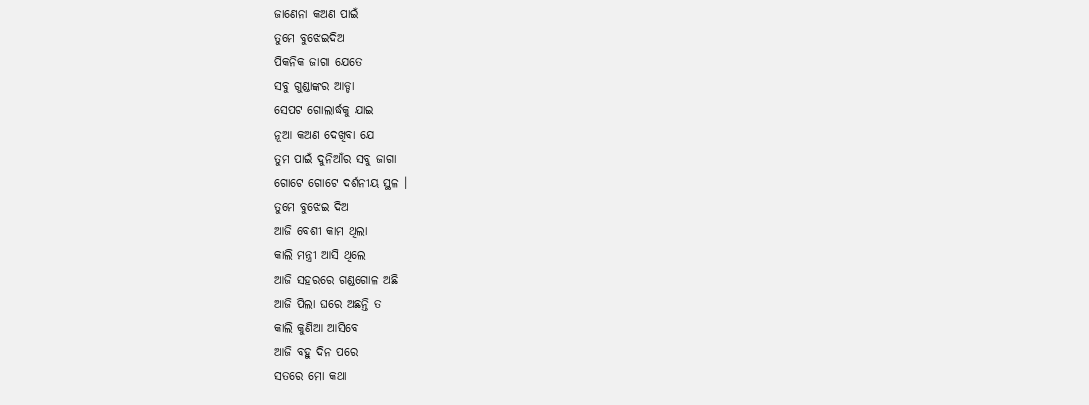ଜାଣେନା କଅଣ ପାଇଁ
ତୁମେ ବୁଝେଇଦିଅ
ପିକନିକ ଜାଗା ଯେତେ
ସବୁ ଗୁଣ୍ଡାଙ୍କର ଆଡ୍ଡା
ସେପଟ ଗୋଲାର୍ଦ୍ଧକୁ ଯାଇ
ନୂଆ କଅଣ ଦେଖିବା ଯେ
ତୁମ ପାଇଁ ଦୁନିଆଁର ସବୁ ଜାଗା
ଗୋଟେ ଗୋଟେ ଦର୍ଶନୀୟ ସ୍ଥଳ ।
ତୁମେ ବୁଝେଇ ଦିଅ
ଆଜି ବେଶୀ କାମ ଥିଲା
କାଲି ମନ୍ତ୍ରୀ ଆସି ଥିଲେ
ଆଜି ସହରରେ ଗଣ୍ଡଗୋଳ ଅଛି
ଆଜି ପିଲା ଘରେ ଅଛନ୍ତି ତ
କାଲି କୁଣିଆ ଆସିବେ
ଆଜି ବହୁ ଦିନ ପରେ
ସତରେ ମୋ କଥା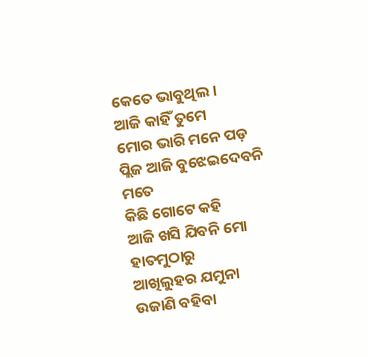କେତେ ଭାବୁଥିଲ ।
ଆଜି କାହିଁ ତୁମେ
ମୋର ଭାରି ମନେ ପଡ଼
ପ୍ଲିଜ ଆଜି ବୁଝେଇଦେବନି ମତେ
କିଛି ଗୋଟେ କହି
ଆଜି ଖସି ଯିବନି ମୋ ହାତମୁଠାରୁ
ଆଖିଲୁହର ଯମୁନା
ଉଜାଣି ବହିବା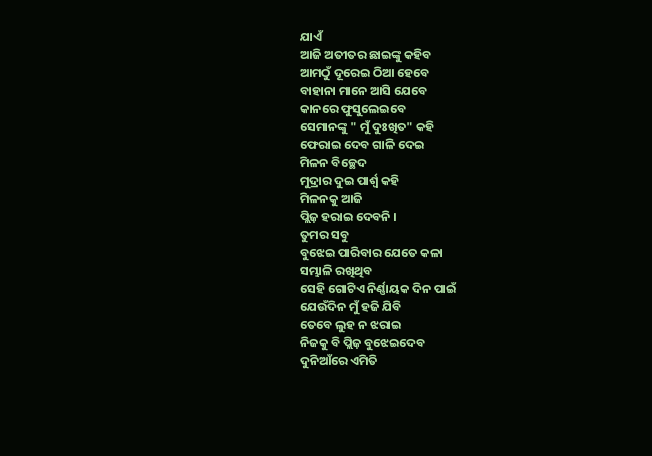ଯାଏଁ
ଆଜି ଅତୀତର ଛାଇଙ୍କୁ କହିବ
ଆମଠୁଁ ଦୂରେଇ ଠିଆ ହେବେ
ବାହାନା ମାନେ ଆସି ଯେବେ
କାନରେ ଫୁସୁଲେଇବେ
ସେମାନଙ୍କୁ " ମୁଁ ଦୁଃଖିତ" କହି
ଫେରାଇ ଦେବ ଗାଳି ଦେଇ
ମିଳନ ବିଚ୍ଛେଦ
ମୁଦ୍ରାର ଦୁଇ ପାର୍ଶ୍ଵ କହି
ମିଳନକୁ ଆଜି
ପ୍ଲିଜ଼ ହରାଇ ଦେବନି ।
ତୁମର ସବୁ
ବୁଝେଇ ପାରିବାର ଯେତେ କଳା
ସମ୍ଭାଳି ରଖିଥିବ
ସେହି ଗୋଟିଏ ନିର୍ଣ୍ଣାୟକ ଦିନ ପାଇଁ
ଯେଉଁଦିନ ମୁଁ ହଜି ଯିବି
ତେବେ ଲୁହ ନ ଝରାଇ
ନିଜକୁ ବି ପ୍ଲିଜ଼ ବୁଝେଇଦେବ
ଦୁନିଆଁରେ ଏମିତି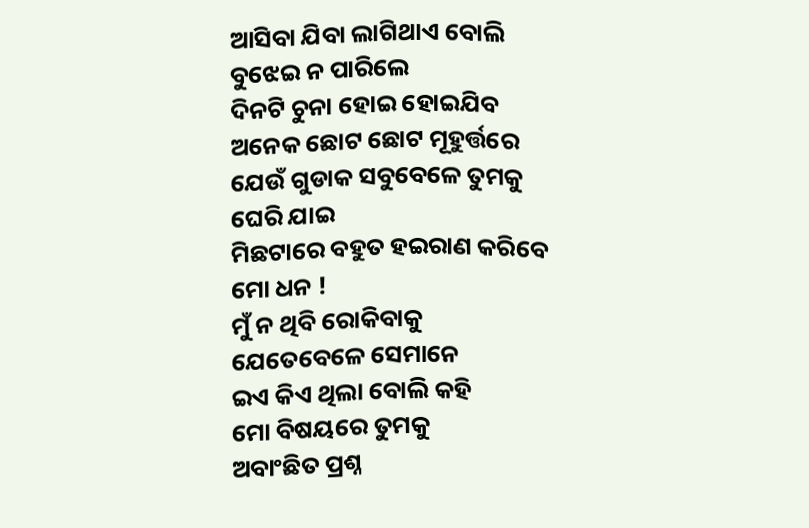ଆସିବା ଯିବା ଲାଗିଥାଏ ବୋଲି
ବୁଝେଇ ନ ପାରିଲେ
ଦିନଟି ଚୁନା ହୋଇ ହୋଇଯିବ
ଅନେକ ଛୋଟ ଛୋଟ ମୂହୁର୍ତ୍ତରେ
ଯେଉଁ ଗୁଡାକ ସବୁବେଳେ ତୁମକୁ
ଘେରି ଯାଇ
ମିଛଟାରେ ବହୁତ ହଇରାଣ କରିବେ
ମୋ ଧନ !
ମୁଁ ନ ଥିବି ରୋକିବାକୁ
ଯେତେବେଳେ ସେମାନେ
ଇଏ କିଏ ଥିଲା ବୋଲି କହି
ମୋ ବିଷୟରେ ତୁମକୁ
ଅବାଂଛିତ ପ୍ରଶ୍ନ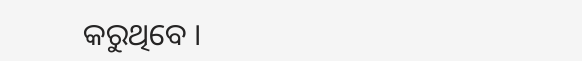କରୁଥିବେ ।